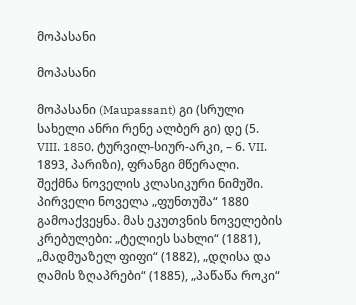მოპასანი

მოპასანი

მოპასანი (Maupassant) გი (სრული სახელი ანრი რენე ალბერ გი) დე (5. VIII. 1850, ტურვილ-სიურ-არკი, – 6. VII. 1893, პარიზი), ფრანგი მწერალი. შექმნა ნოველის კლასიკური ნიმუში. პირველი ნოველა „ფუნთუშა“ 1880 გამოაქვეყნა. მას ეკუთვნის ნოველების კრებულები: „ტელიეს სახლი“ (1881), „მადმუაზელ ფიფი“ (1882), „დღისა და ღამის ზღაპრები“ (1885), „პაწაწა როკი“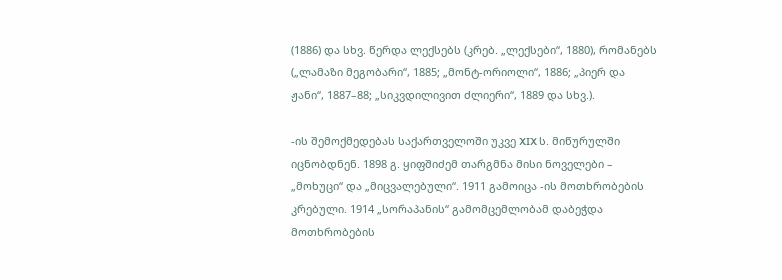(1886) და სხვ. წერდა ლექსებს (კრებ. „ლექსები“, 1880), რომანებს („ლამაზი მეგობარი“, 1885; „მონტ-ორიოლი“, 1886; „პიერ და ჟანი“, 1887–88; „სიკვდილივით ძლიერი“, 1889 და სხვ.).

-ის შემოქმედებას საქართველოში უკვე XIX ს. მიწურულში იცნობდნენ. 1898 გ. ყიფშიძემ თარგმნა მისი ნოველები – „მოხუცი“ და „მიცვალებული“. 1911 გამოიცა -ის მოთხრობების კრებული. 1914 „სორაპანის“ გამომცემლობამ დაბეჭდა მოთხრობების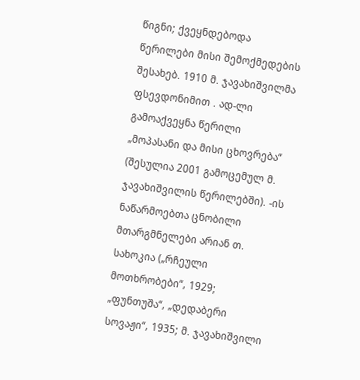წიგნი; ქვეყნდებოდა წერილები მისი შემოქმედების შესახებ. 1910 მ. ჯავახიშვილმა ფსევდონიმით . ად-ლი გამოაქვეყნა წერილი „მოპასანი და მისი ცხოვრება“ (შესულია 2001 გამოცემულ მ. ჯავახიშვილის წერილებში). -ის ნაწარმოებთა ცნობილი მთარგმნელები არიან თ. სახოკია („რჩეული მოთხრობები“, 1929; „ფუნთუშა“, „დედაბერი სოვაჟი“, 1935; მ. ჯავახიშვილი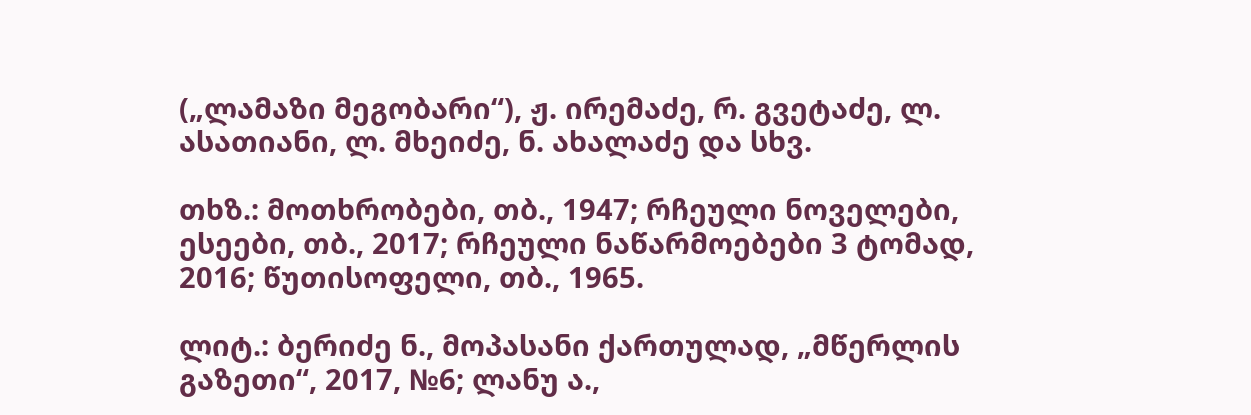(„ლამაზი მეგობარი“), ჟ. ირემაძე, რ. გვეტაძე, ლ. ასათიანი, ლ. მხეიძე, ნ. ახალაძე და სხვ.

თხზ.: მოთხრობები, თბ., 1947; რჩეული ნოველები, ესეები, თბ., 2017; რჩეული ნაწარმოებები 3 ტომად, 2016; წუთისოფელი, თბ., 1965.

ლიტ.: ბერიძე ნ., მოპასანი ქართულად, „მწერლის გაზეთი“, 2017, №6; ლანუ ა.,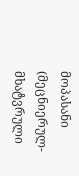მოპასანი (მეცნიერულ-მხატვრული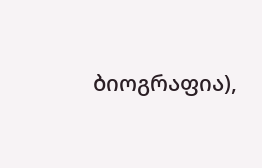ბიოგრაფია),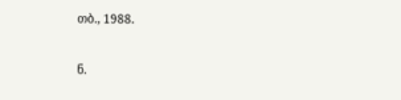თბ., 1988.

ნ.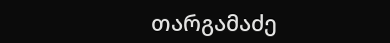თარგამაძე